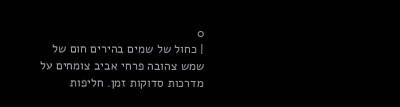0
| כחול של שמים בהירים חום של שמש צהובה פרחי אביב צומחים על מדרכות סדוקות זמן. חליפות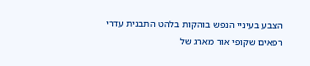הצבע בעיניי הנפש בוהקות בלהט התבנית עדרי רפאים שקופי אור מארג של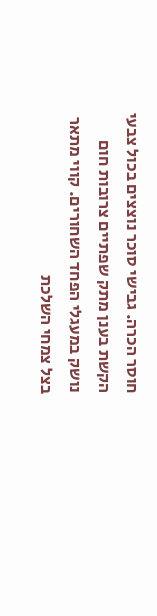חוסר הכרה. גבישי סוכר נוצצים בכול צבעי הקשת בענן מתק שפתיים צרובות חום נושק במעגלי הפחד השחורים. קווי מתאר בצל צמחי השלכת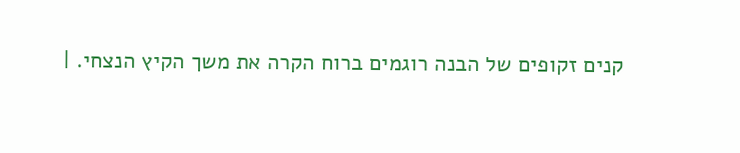קנים זקופים של הבנה רוגמים ברוח הקרה את משך הקיץ הנצחי. |